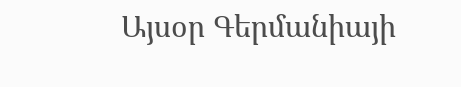Այսօր Գերմանիայի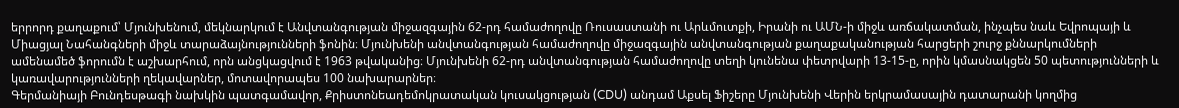երրորդ քաղաքում՝ Մյունխենում, մեկնարկում է Անվտանգության միջազգային 62-րդ համաժողովը Ռուսաստանի ու Արևմուտքի, Իրանի ու ԱՄՆ-ի միջև առճակատման, ինչպես նաև Եվրոպայի և Միացյալ Նահանգների միջև տարաձայնությունների ֆոնին։ Մյունխենի անվտանգության համաժողովը միջազգային անվտանգության քաղաքականության հարցերի շուրջ քննարկումների ամենամեծ ֆորումն է աշխարհում, որն անցկացվում է 1963 թվականից։ Մյունխենի 62-րդ անվտանգության համաժողովը տեղի կունենա փետրվարի 13-15-ը, որին կմասնակցեն 50 պետությունների և կառավարությունների ղեկավարներ, մոտավորապես 100 նախարարներ։
Գերմանիայի Բունդեսթագի նախկին պատգամավոր, Քրիստոնեադեմոկրատական կուսակցության (CDU) անդամ Աքսել Ֆիշերը Մյունխենի Վերին երկրամասային դատարանի կողմից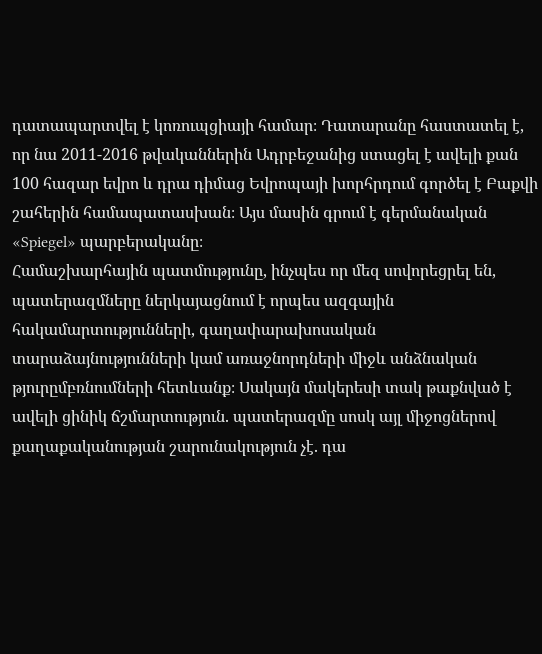դատապարտվել է կոռուպցիայի համար։ Դատարանը հաստատել է, որ նա 2011-2016 թվականներին Ադրբեջանից ստացել է ավելի քան 100 հազար եվրո և դրա դիմաց Եվրոպայի խորհրդում գործել է Բաքվի շահերին համապատասխան։ Այս մասին գրում է գերմանական «Spiegel» պարբերականը։
Համաշխարհային պատմությունը, ինչպես որ մեզ սովորեցրել են, պատերազմները ներկայացնում է որպես ազգային հակամարտությունների, գաղափարախոսական տարաձայնությունների կամ առաջնորդների միջև անձնական թյուրըմբռնումների հետևանք։ Սակայն մակերեսի տակ թաքնված է ավելի ցինիկ ճշմարտություն. պատերազմը սոսկ այլ միջոցներով քաղաքականության շարունակություն չէ. դա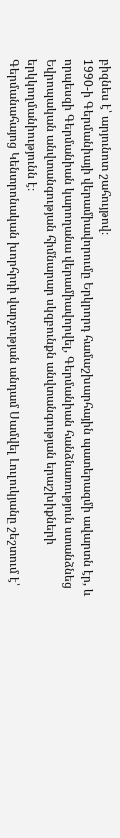բիզնես է՝ արյունոտ շահույթով։
1990-ի Գերմանիայի վերամիավորումը Երկրորդ համաշխարհային պատերազմի ավարտն էր, և որպեսզի Գերմանիան կարողանա վերամիավորվել, Գերմանիան հանձնառություն ստանձնեց
Եվրոպական անվտանգության հիմնարար սկզբունքն անվտանգության երաշխիքների երկկողմանիությունն է։
Գերմանահայոց Կենտրոնական խորհրդի վարչության անդամ Սամվել Լուլուկյանը շեշտում է՝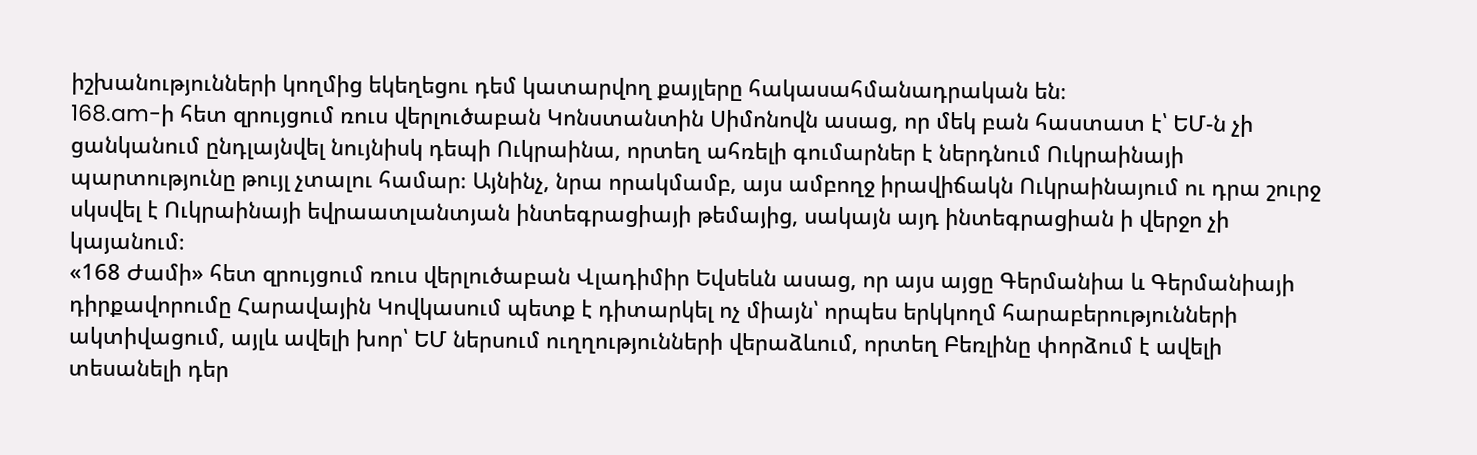իշխանությունների կողմից եկեղեցու դեմ կատարվող քայլերը հակասահմանադրական են։
168.am-ի հետ զրույցում ռուս վերլուծաբան Կոնստանտին Սիմոնովն ասաց, որ մեկ բան հաստատ է՝ ԵՄ-ն չի ցանկանում ընդլայնվել նույնիսկ դեպի Ուկրաինա, որտեղ ահռելի գումարներ է ներդնում Ուկրաինայի պարտությունը թույլ չտալու համար։ Այնինչ, նրա որակմամբ, այս ամբողջ իրավիճակն Ուկրաինայում ու դրա շուրջ սկսվել է Ուկրաինայի եվրաատլանտյան ինտեգրացիայի թեմայից, սակայն այդ ինտեգրացիան ի վերջո չի կայանում։
«168 Ժամի» հետ զրույցում ռուս վերլուծաբան Վլադիմիր Եվսեևն ասաց, որ այս այցը Գերմանիա և Գերմանիայի դիրքավորումը Հարավային Կովկասում պետք է դիտարկել ոչ միայն՝ որպես երկկողմ հարաբերությունների ակտիվացում, այլև ավելի խոր՝ ԵՄ ներսում ուղղությունների վերաձևում, որտեղ Բեռլինը փորձում է ավելի տեսանելի դեր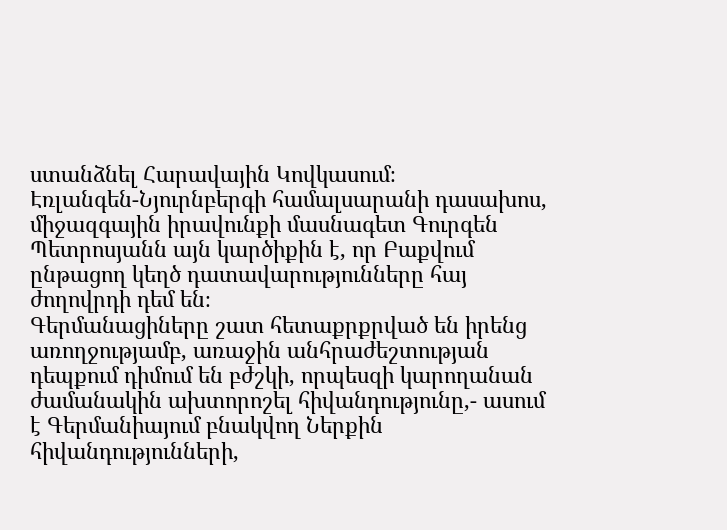ստանձնել Հարավային Կովկասում։
Էռլանգեն-Նյուրնբերգի համալսարանի դասախոս, միջազգային իրավունքի մասնագետ Գուրգեն Պետրոսյանն այն կարծիքին է, որ Բաքվում ընթացող կեղծ դատավարությունները հայ ժողովրդի դեմ են։
Գերմանացիները շատ հետաքրքրված են իրենց առողջությամբ, առաջին անհրաժեշտության դեպքում դիմում են բժշկի, որպեսզի կարողանան ժամանակին ախտորոշել հիվանդությունը,- ասում է Գերմանիայում բնակվող Ներքին հիվանդությունների,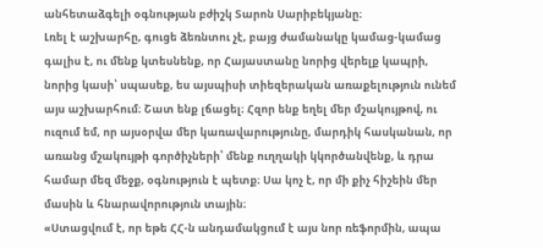անհետաձգելի օգնության բժիշկ Տարոն Սարիբեկյանը։
Լռել է աշխարհը, գուցե ձեռնտու չէ, բայց ժամանակը կամաց-կամաց գալիս է, ու մենք կտեսնենք, որ Հայաստանը նորից վերելք կապրի, նորից կասի՝ սպասեք, ես այսպիսի տիեզերական առաքելություն ունեմ այս աշխարհում։ Շատ ենք լճացել։ Հզոր ենք եղել մեր մշակույթով, ու ուզում եմ, որ այսօրվա մեր կառավարությունը, մարդիկ հասկանան, որ առանց մշակույթի գործիչների՝ մենք ուղղակի կկործանվենք, և դրա համար մեզ մեջք, օգնություն է պետք։ Սա կոչ է, որ մի քիչ հիշեին մեր մասին և հնարավորություն տային։
«Ստացվում է, որ եթե ՀՀ-ն անդամակցում է այս նոր ռեֆորմին, ապա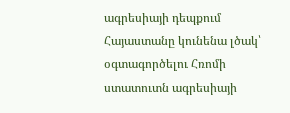ագրեսիայի դեպքում Հայաստանը կունենա լծակ՝ օգտագործելու Հռոմի ստատուտն ագրեսիայի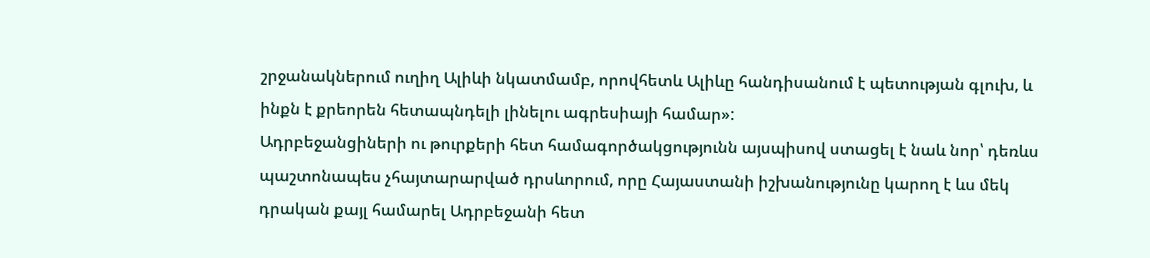շրջանակներում ուղիղ Ալիևի նկատմամբ, որովհետև Ալիևը հանդիսանում է պետության գլուխ, և ինքն է քրեորեն հետապնդելի լինելու ագրեսիայի համար»:
Ադրբեջանցիների ու թուրքերի հետ համագործակցությունն այսպիսով ստացել է նաև նոր՝ դեռևս պաշտոնապես չհայտարարված դրսևորում, որը Հայաստանի իշխանությունը կարող է ևս մեկ դրական քայլ համարել Ադրբեջանի հետ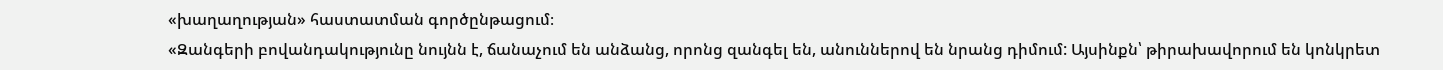«խաղաղության» հաստատման գործընթացում։
«Զանգերի բովանդակությունը նույնն է, ճանաչում են անձանց, որոնց զանգել են, անուններով են նրանց դիմում: Այսինքն՝ թիրախավորում են կոնկրետ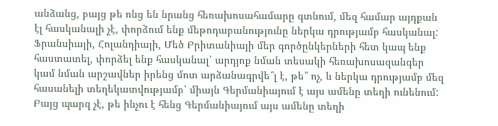անձանց, բայց թե ոնց են նրանց հեռախոսահամարը գտնում, մեզ համար այդքան էլ հասկանալի չէ, փորձում ենք մեթոդաբանությունը ներկա դրությամբ հասկանալ: Ֆրանսիայի, Հոլանդիայի, Մեծ Բրիտանիայի մեր գործընկերների հետ կապ ենք հաստատել, փորձել ենք հասկանալ՝ արդյոք նման տեսակի հեռախոսազանգեր կամ նման արշավներ իրենց մոտ արձանագրվե՞լ է, թե՞ ոչ, և ներկա դրությամբ մեզ հասանելի տեղեկատվությամբ՝ միայն Գերմանիայում է այս ամենը տեղի ունենում: Բայց պարզ չէ, թե ինչու է հենց Գերմանիայում այս ամենը տեղի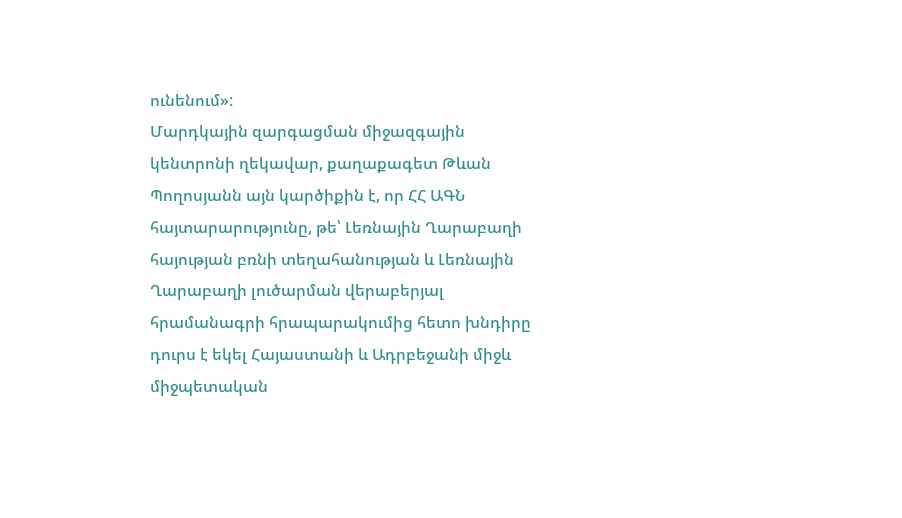ունենում»:
Մարդկային զարգացման միջազգային կենտրոնի ղեկավար, քաղաքագետ Թևան Պողոսյանն այն կարծիքին է, որ ՀՀ ԱԳՆ հայտարարությունը, թե՝ Լեռնային Ղարաբաղի հայության բռնի տեղահանության և Լեռնային Ղարաբաղի լուծարման վերաբերյալ հրամանագրի հրապարակումից հետո խնդիրը դուրս է եկել Հայաստանի և Ադրբեջանի միջև միջպետական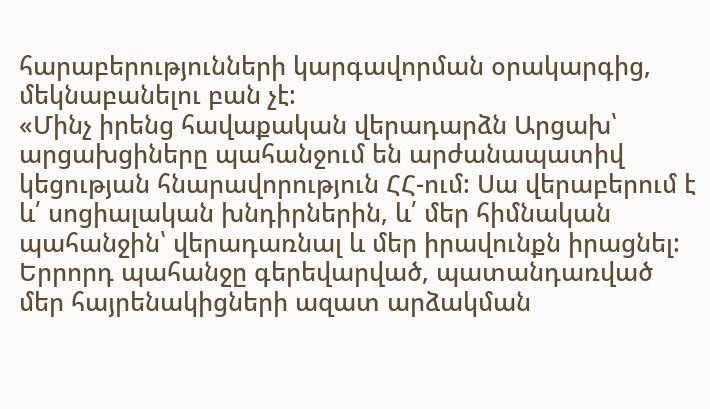հարաբերությունների կարգավորման օրակարգից, մեկնաբանելու բան չէ:
«Մինչ իրենց հավաքական վերադարձն Արցախ՝ արցախցիները պահանջում են արժանապատիվ կեցության հնարավորություն ՀՀ-ում: Սա վերաբերում է և՛ սոցիալական խնդիրներին, և՛ մեր հիմնական պահանջին՝ վերադառնալ և մեր իրավունքն իրացնել: Երրորդ պահանջը գերեվարված, պատանդառված մեր հայրենակիցների ազատ արձակման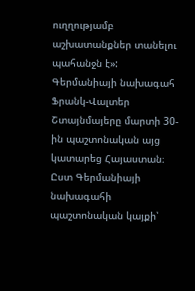ուղղությամբ աշխատանքներ տանելու պահանջն է»:
Գերմանիայի նախագահ Ֆրանկ-Վալտեր Շտայնմայերը մարտի 30-ին պաշտոնական այց կատարեց Հայաստան։ Ըստ Գերմանիայի նախագահի պաշտոնական կայքի՝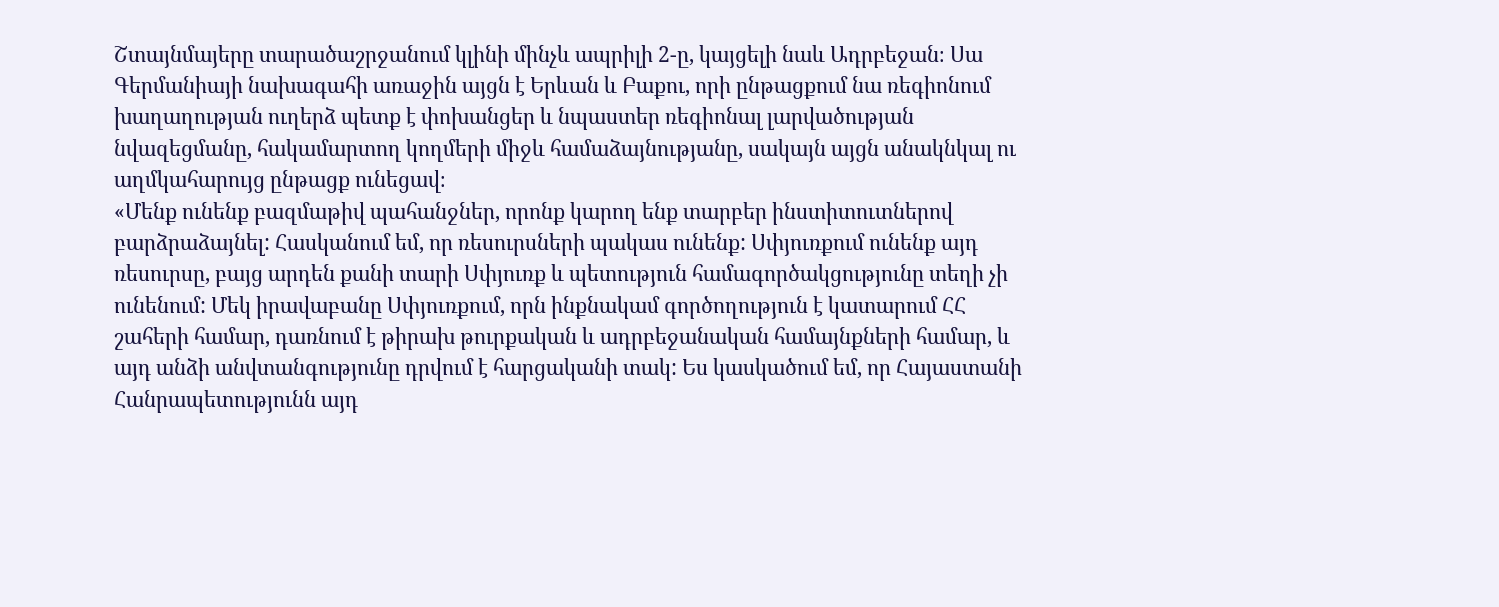Շտայնմայերը տարածաշրջանում կլինի մինչև ապրիլի 2-ը, կայցելի նաև Ադրբեջան։ Սա Գերմանիայի նախագահի առաջին այցն է Երևան և Բաքու, որի ընթացքում նա ռեգիոնում խաղաղության ուղերձ պետք է փոխանցեր և նպաստեր ռեգիոնալ լարվածության նվազեցմանը, հակամարտող կողմերի միջև համաձայնությանը, սակայն այցն անակնկալ ու աղմկահարույց ընթացք ունեցավ։
«Մենք ունենք բազմաթիվ պահանջներ, որոնք կարող ենք տարբեր ինստիտուտներով բարձրաձայնել: Հասկանում եմ, որ ռեսուրսների պակաս ունենք: Սփյուռքում ունենք այդ ռեսուրսը, բայց արդեն քանի տարի Սփյուռք և պետություն համագործակցությունը տեղի չի ունենում: Մեկ իրավաբանը Սփյուռքում, որն ինքնակամ գործողություն է կատարում ՀՀ շահերի համար, դառնում է թիրախ թուրքական և ադրբեջանական համայնքների համար, և այդ անձի անվտանգությունը դրվում է հարցականի տակ: Ես կասկածում եմ, որ Հայաստանի Հանրապետությունն այդ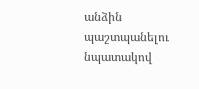անձին պաշտպանելու նպատակով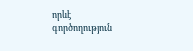որևէ գործողություն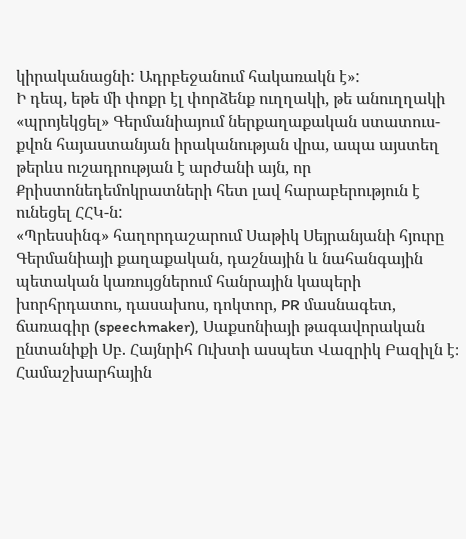կիրականացնի: Ադրբեջանում հակառակն է»:
Ի դեպ, եթե մի փոքր էլ փորձենք ուղղակի, թե անուղղակի «պրոյեկցել» Գերմանիայում ներքաղաքական ստատուս-քվոն հայաստանյան իրականության վրա, ապա այստեղ թերևս ուշադրության է արժանի այն, որ Քրիստոնեդեմոկրատների հետ լավ հարաբերություն է ունեցել ՀՀԿ-ն:
«Պրեսսինգ» հաղորդաշարում Սաթիկ Սեյրանյանի հյուրը Գերմանիայի քաղաքական, դաշնային և նահանգային պետական կառույցներում հանրային կապերի խորհրդատու, դասախոս, դոկտոր, PR մասնագետ, ճառագիր (speechmaker), Սաքսոնիայի թագավորական ընտանիքի Սբ. Հայնրիհ Ուխտի ասպետ Վազրիկ Բազիլն է։
Համաշխարհային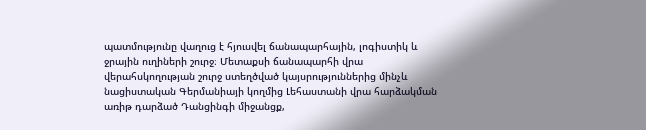պատմությունը վաղուց է հյուսվել ճանապարհային, լոգիստիկ և ջրային ուղիների շուրջ։ Մետաքսի ճանապարհի վրա վերահսկողության շուրջ ստեղծված կայսրություններից մինչև նացիստական Գերմանիայի կողմից Լեհաստանի վրա հարձակման առիթ դարձած Դանցինգի միջանցք,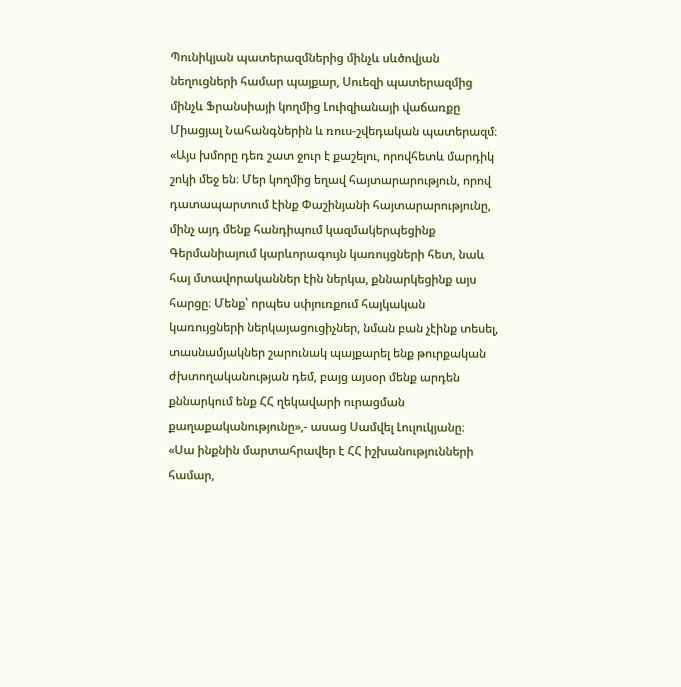Պունիկյան պատերազմներից մինչև սևծովյան նեղուցների համար պայքար, Սուեզի պատերազմից մինչև Ֆրանսիայի կողմից Լուիզիանայի վաճառքը Միացյալ Նահանգներին և ռուս-շվեդական պատերազմ։
«Այս խմորը դեռ շատ ջուր է քաշելու, որովհետև մարդիկ շոկի մեջ են։ Մեր կողմից եղավ հայտարարություն, որով դատապարտում էինք Փաշինյանի հայտարարությունը, մինչ այդ մենք հանդիպում կազմակերպեցինք Գերմանիայում կարևորագույն կառույցների հետ, նաև հայ մտավորականներ էին ներկա, քննարկեցինք այս հարցը։ Մենք՝ որպես սփյուռքում հայկական կառույցների ներկայացուցիչներ, նման բան չէինք տեսել, տասնամյակներ շարունակ պայքարել ենք թուրքական ժխտողականության դեմ, բայց այսօր մենք արդեն քննարկում ենք ՀՀ ղեկավարի ուրացման քաղաքականությունը»,- ասաց Սամվել Լուլուկյանը։
«Սա ինքնին մարտահրավեր է ՀՀ իշխանությունների համար,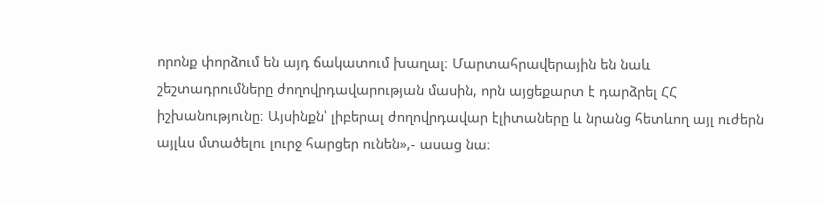որոնք փորձում են այդ ճակատում խաղալ։ Մարտահրավերային են նաև շեշտադրումները ժողովրդավարության մասին, որն այցեքարտ է դարձրել ՀՀ իշխանությունը։ Այսինքն՝ լիբերալ ժողովրդավար էլիտաները և նրանց հետևող այլ ուժերն այլևս մտածելու լուրջ հարցեր ունեն»,- ասաց նա։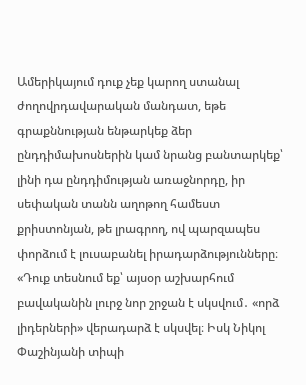Ամերիկայում դուք չեք կարող ստանալ ժողովրդավարական մանդատ, եթե գրաքննության ենթարկեք ձեր ընդդիմախոսներին կամ նրանց բանտարկեք՝ լինի դա ընդդիմության առաջնորդը, իր սեփական տանն աղոթող համեստ քրիստոնյան, թե լրագրող, ով պարզապես փորձում է լուսաբանել իրադարձությունները։
«Դուք տեսնում եք՝ այսօր աշխարհում բավականին լուրջ նոր շրջան է սկսվում․ «որձ լիդերների» վերադարձ է սկսվել։ Իսկ Նիկոլ Փաշինյանի տիպի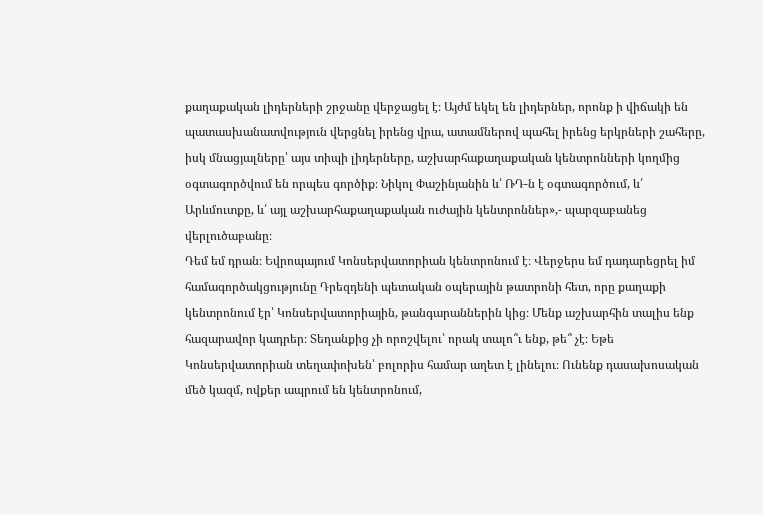քաղաքական լիդերների շրջանը վերջացել է։ Այժմ եկել են լիդերներ, որոնք ի վիճակի են պատասխանատվություն վերցնել իրենց վրա, ատամներով պահել իրենց երկրների շահերը, իսկ մնացյալները՝ այս տիպի լիդերները, աշխարհաքաղաքական կենտրոնների կողմից օգտագործվում են որպես գործիք։ Նիկոլ Փաշինյանին և՛ ՌԴ-ն է օգտագործում, և՛ Արևմուտքը, և՛ այլ աշխարհաքաղաքական ուժային կենտրոններ»,- պարզաբանեց վերլուծաբանը։
Դեմ եմ դրան։ Եվրոպայում Կոնսերվատորիան կենտրոնում է։ Վերջերս եմ դադարեցրել իմ համագործակցությունը Դրեզդենի պետական օպերային թատրոնի հետ, որը քաղաքի կենտրոնում էր՝ Կոնսերվատորիային, թանգարաններին կից։ Մենք աշխարհին տալիս ենք հազարավոր կադրեր։ Տեղանքից չի որոշվելու՝ որակ տալո՞ւ ենք, թե՞ չէ։ Եթե Կոնսերվատորիան տեղափոխեն՝ բոլորիս համար աղետ է լինելու։ Ունենք դասախոսական մեծ կազմ, ովքեր ապրում են կենտրոնում,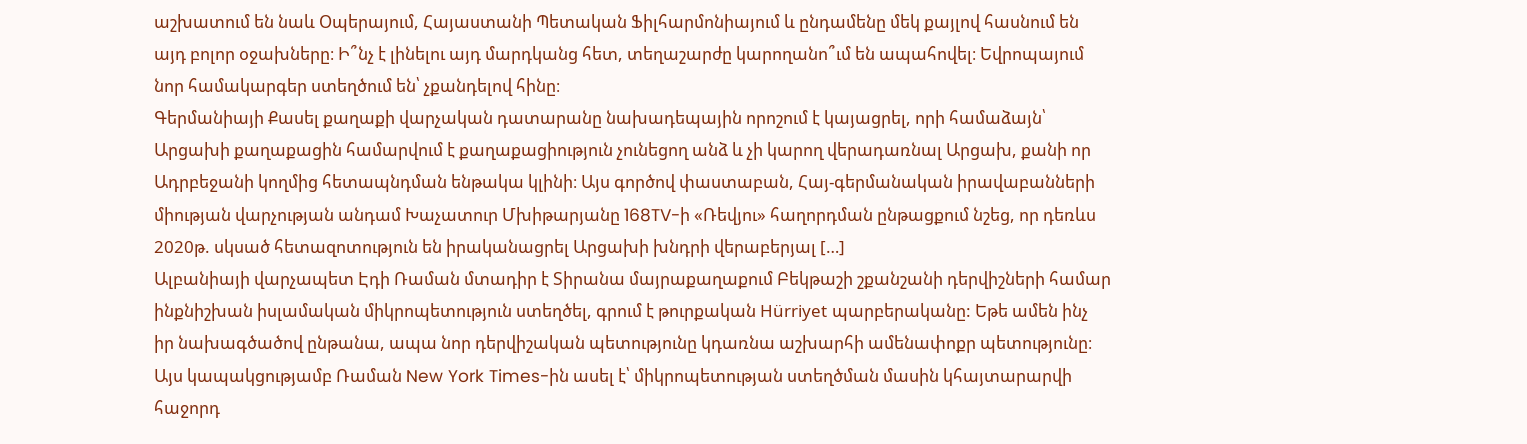աշխատում են նաև Օպերայում, Հայաստանի Պետական Ֆիլհարմոնիայում և ընդամենը մեկ քայլով հասնում են այդ բոլոր օջախները։ Ի՞նչ է լինելու այդ մարդկանց հետ, տեղաշարժը կարողանո՞ւմ են ապահովել։ Եվրոպայում նոր համակարգեր ստեղծում են՝ չքանդելով հինը։
Գերմանիայի Քասել քաղաքի վարչական դատարանը նախադեպային որոշում է կայացրել, որի համաձայն՝ Արցախի քաղաքացին համարվում է քաղաքացիություն չունեցող անձ և չի կարող վերադառնալ Արցախ, քանի որ Ադրբեջանի կողմից հետապնդման ենթակա կլինի։ Այս գործով փաստաբան, Հայ-գերմանական իրավաբանների միության վարչության անդամ Խաչատուր Մխիթարյանը 168TV-ի «Ռեվյու» հաղորդման ընթացքում նշեց, որ դեռևս 2020թ. սկսած հետազոտություն են իրականացրել Արցախի խնդրի վերաբերյալ […]
Ալբանիայի վարչապետ Էդի Ռաման մտադիր է Տիրանա մայրաքաղաքում Բեկթաշի շքանշանի դերվիշների համար ինքնիշխան իսլամական միկրոպետություն ստեղծել, գրում է թուրքական Hürriyet պարբերականը: Եթե ամեն ինչ իր նախագծածով ընթանա, ապա նոր դերվիշական պետությունը կդառնա աշխարհի ամենափոքր պետությունը։ Այս կապակցությամբ Ռաման New York Times-ին ասել է՝ միկրոպետության ստեղծման մասին կհայտարարվի հաջորդ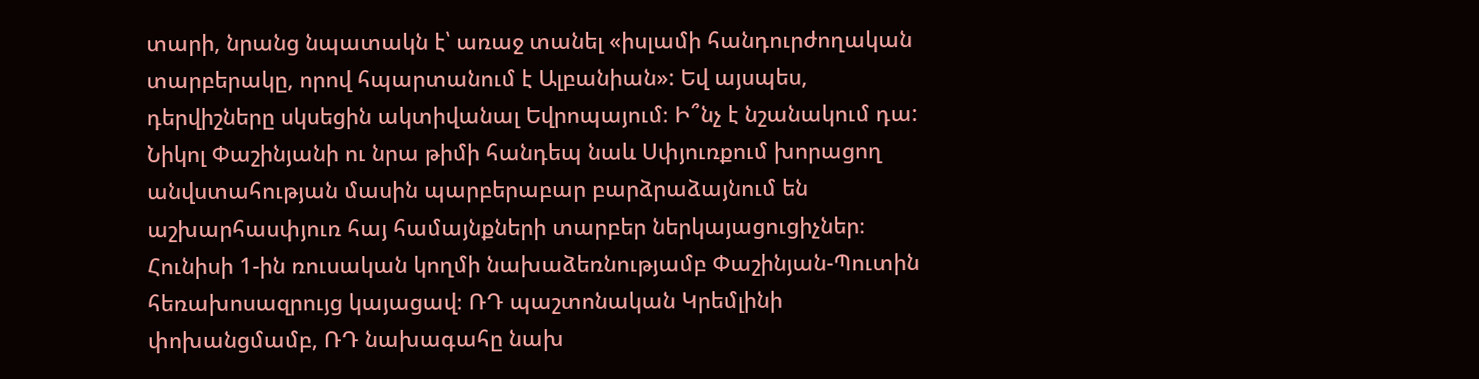տարի, նրանց նպատակն է՝ առաջ տանել «իսլամի հանդուրժողական տարբերակը, որով հպարտանում է Ալբանիան»: Եվ այսպես, դերվիշները սկսեցին ակտիվանալ Եվրոպայում։ Ի՞նչ է նշանակում դա:
Նիկոլ Փաշինյանի ու նրա թիմի հանդեպ նաև Սփյուռքում խորացող անվստահության մասին պարբերաբար բարձրաձայնում են աշխարհասփյուռ հայ համայնքների տարբեր ներկայացուցիչներ։
Հունիսի 1-ին ռուսական կողմի նախաձեռնությամբ Փաշինյան-Պուտին հեռախոսազրույց կայացավ։ ՌԴ պաշտոնական Կրեմլինի փոխանցմամբ, ՌԴ նախագահը նախ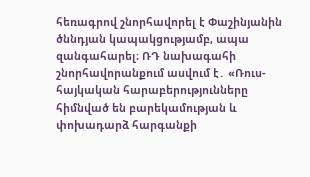հեռագրով շնորհավորել է Փաշինյանին ծննդյան կապակցությամբ, ապա զանգահարել։ ՌԴ նախագահի շնորհավորանքում ասվում է․ «Ռուս-հայկական հարաբերությունները հիմնված են բարեկամության և փոխադարձ հարգանքի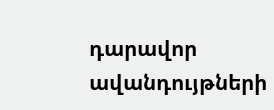դարավոր ավանդույթների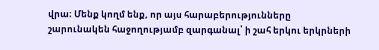վրա։ Մենք կողմ ենք, որ այս հարաբերությունները շարունակեն հաջողությամբ զարգանալ՝ ի շահ երկու երկրների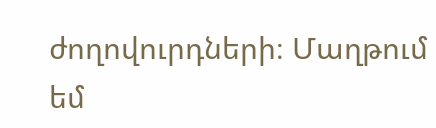ժողովուրդների։ Մաղթում եմ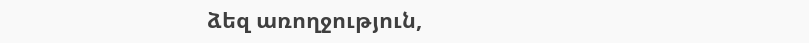ձեզ առողջություն,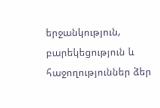երջանկություն, բարեկեցություն և հաջողություններ ձեր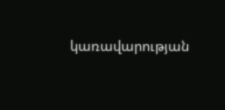կառավարության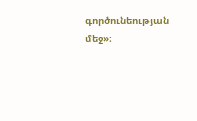գործունեության մեջ»։